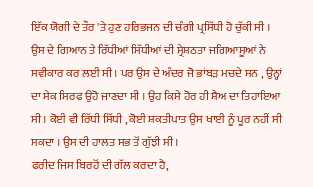ਇੱਕ ਯੋਗੀ ਦੇ ਤੌਰ 'ਤੇ ਹੁਣ ਹਰਿਭਜਨ ਦੀ ਚੰਗੀ ਪ੍ਰਸਿੱਧੀ ਹੋ ਚੁੱਕੀ ਸੀ । ਉਸ ਦੇ ਗਿਆਨ ਤੇ ਰਿੱਧੀਆਂ ਸਿੱਧੀਆਂ ਦੀ ਸ੍ਰੇਸ਼ਠਤਾ ਜਗਿਆਸੂਆਂ ਨੇ ਸਵੀਕਾਰ ਕਰ ਲਈ ਸੀ । ਪਰ ਉਸ ਦੇ ਅੰਦਰ ਜੋ ਭਾਂਬੜ ਮਚਦੇ ਸਨ , ਉਨ੍ਹਾਂ ਦਾ ਸੇਕ ਸਿਰਫ ਉਹੋ ਜਾਣਦਾ ਸੀ । ਉਹ ਕਿਸੇ ਹੋਰ ਹੀ ਸ਼ੈਅ ਦਾ ਤਿਹਾਇਆ ਸੀ । ਕੋਈ ਵੀ ਰਿੱਧੀ ਸਿੱਧੀ , ਕੋਈ ਸ਼ਕਤੀਪਾਤ ਉਸ ਖਾਈ ਨੂੰ ਪੂਰ ਨਹੀਂ ਸੀ ਸਕਦਾ । ਉਸ ਦੀ ਹਾਲਤ ਸਭ ਤੋਂ ਗੁੱਝੀ ਸੀ ।
ਫਰੀਦ ਜਿਸ ਬਿਰਹੋਂ ਦੀ ਗੱਲ ਕਰਦਾ ਹੈ,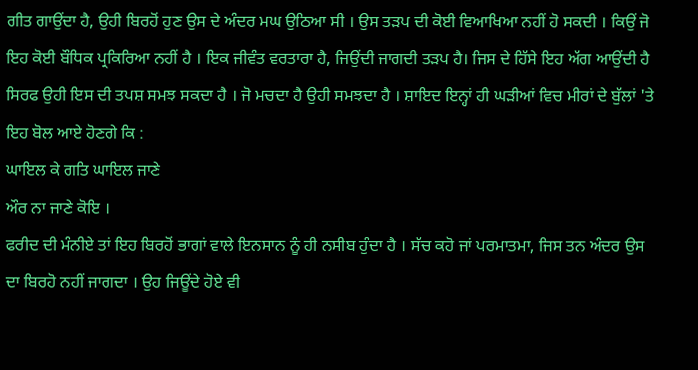ਗੀਤ ਗਾਉਂਦਾ ਹੈ, ਉਹੀ ਬਿਰਹੋਂ ਹੁਣ ਉਸ ਦੇ ਅੰਦਰ ਮਘ ਉਠਿਆ ਸੀ । ਉਸ ਤੜਪ ਦੀ ਕੋਈ ਵਿਆਖਿਆ ਨਹੀਂ ਹੋ ਸਕਦੀ । ਕਿਉਂ ਜੋ ਇਹ ਕੋਈ ਬੌਧਿਕ ਪ੍ਰਕਿਰਿਆ ਨਹੀਂ ਹੈ । ਇਕ ਜੀਵੰਤ ਵਰਤਾਰਾ ਹੈ, ਜਿਉਂਦੀ ਜਾਗਦੀ ਤੜਪ ਹੈ। ਜਿਸ ਦੇ ਹਿੱਸੇ ਇਹ ਅੱਗ ਆਉਂਦੀ ਹੈ ਸਿਰਫ ਉਹੀ ਇਸ ਦੀ ਤਪਸ਼ ਸਮਝ ਸਕਦਾ ਹੈ । ਜੋ ਮਚਦਾ ਹੈ ਉਹੀ ਸਮਝਦਾ ਹੈ । ਸ਼ਾਇਦ ਇਨ੍ਹਾਂ ਹੀ ਘੜੀਆਂ ਵਿਚ ਮੀਰਾਂ ਦੇ ਬੁੱਲਾਂ 'ਤੇ ਇਹ ਬੋਲ ਆਏ ਹੋਣਗੇ ਕਿ :
ਘਾਇਲ ਕੇ ਗਤਿ ਘਾਇਲ ਜਾਣੇ
ਔਰ ਨਾ ਜਾਣੇ ਕੋਇ ।
ਫਰੀਦ ਦੀ ਮੰਨੀਏ ਤਾਂ ਇਹ ਬਿਰਹੋਂ ਭਾਗਾਂ ਵਾਲੇ ਇਨਸਾਨ ਨੂੰ ਹੀ ਨਸੀਬ ਹੁੰਦਾ ਹੈ । ਸੱਚ ਕਹੋ ਜਾਂ ਪਰਮਾਤਮਾ, ਜਿਸ ਤਨ ਅੰਦਰ ਉਸ ਦਾ ਬਿਰਹੋ ਨਹੀਂ ਜਾਗਦਾ । ਉਹ ਜਿਊਂਦੇ ਹੋਏ ਵੀ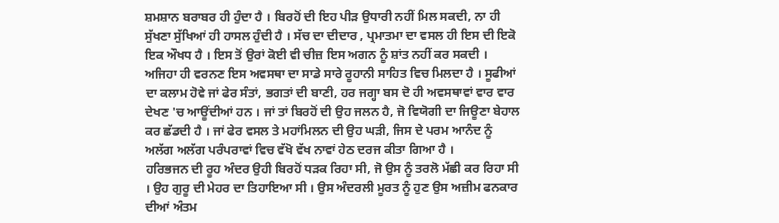ਸ਼ਮਸ਼ਾਨ ਬਰਾਬਰ ਹੀ ਹੁੰਦਾ ਹੈ । ਬਿਰਹੋਂ ਦੀ ਇਹ ਪੀੜ ਉਧਾਰੀ ਨਹੀਂ ਮਿਲ ਸਕਦੀ, ਨਾ ਹੀ ਸੁੱਖਣਾ ਸੁੱਖਿਆਂ ਹੀ ਹਾਸਲ ਹੁੰਦੀ ਹੈ । ਸੱਚ ਦਾ ਦੀਦਾਰ , ਪ੍ਰਮਾਤਮਾ ਦਾ ਵਸਲ ਹੀ ਇਸ ਦੀ ਇਕੋ ਇਕ ਔਖਧ ਹੈ । ਇਸ ਤੋਂ ਉਰਾਂ ਕੋਈ ਵੀ ਚੀਜ਼ ਇਸ ਅਗਨ ਨੂੰ ਸ਼ਾਂਤ ਨਹੀਂ ਕਰ ਸਕਦੀ । ਅਜਿਹਾ ਹੀ ਵਰਨਣ ਇਸ ਅਵਸਥਾ ਦਾ ਸਾਡੇ ਸਾਰੇ ਰੂਹਾਨੀ ਸਾਹਿਤ ਵਿਚ ਮਿਲਦਾ ਹੈ । ਸੂਫੀਆਂ ਦਾ ਕਲਾਮ ਹੋਵੇ ਜਾਂ ਫੇਰ ਸੰਤਾਂ, ਭਗਤਾਂ ਦੀ ਬਾਣੀ, ਹਰ ਜਗ੍ਹਾ ਬਸ ਦੋ ਹੀ ਅਵਸਥਾਵਾਂ ਵਾਰ ਵਾਰ ਦੇਖਣ 'ਚ ਆਊਂਦੀਆਂ ਹਨ । ਜਾਂ ਤਾਂ ਬਿਰਹੋਂ ਦੀ ਉਹ ਜਲਨ ਹੈ, ਜੋ ਵਿਯੋਗੀ ਦਾ ਜਿਊਣਾ ਬੇਹਾਲ ਕਰ ਛੱਡਦੀ ਹੈ । ਜਾਂ ਫੇਰ ਵਸਲ ਤੇ ਮਹਾਂਮਿਲਨ ਦੀ ਉਹ ਘੜੀ, ਜਿਸ ਦੇ ਪਰਮ ਆਨੰਦ ਨੂੰ ਅਲੱਗ ਅਲੱਗ ਪਰੰਪਰਾਵਾਂ ਵਿਚ ਵੱਖੋ ਵੱਖ ਨਾਵਾਂ ਹੇਠ ਦਰਜ ਕੀਤਾ ਗਿਆ ਹੈ ।
ਹਰਿਭਜਨ ਦੀ ਰੂਹ ਅੰਦਰ ਉਹੀ ਬਿਰਹੋਂ ਧੜਕ ਰਿਹਾ ਸੀ, ਜੋ ਉਸ ਨੂੰ ਤਰਲੋ ਮੱਛੀ ਕਰ ਰਿਹਾ ਸੀ । ਉਹ ਗੁਰੂ ਦੀ ਮੇਹਰ ਦਾ ਤਿਹਾਇਆ ਸੀ । ਉਸ ਅੰਦਰਲੀ ਮੂਰਤ ਨੂੰ ਹੁਣ ਉਸ ਅਜ਼ੀਮ ਫਨਕਾਰ ਦੀਆਂ ਅੰਤਮ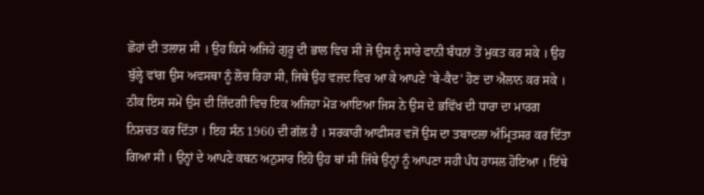ਛੋਹਾਂ ਦੀ ਤਲਾਸ਼ ਸੀ । ਉਹ ਕਿਸੇ ਅਜਿਹੇ ਗੁਰੂ ਦੀ ਭਾਲ ਵਿਚ ਸੀ ਜੋ ਉਸ ਨੂੰ ਸਾਰੇ ਫਾਨੀ ਬੰਧਨਾਂ ਤੋਂ ਮੁਕਤ ਕਰ ਸਕੇ । ਉਹ ਬੁੱਲ੍ਹੇ ਵਾਂਗ ਉਸ ਅਵਸਥਾ ਨੂੰ ਲੋਚ ਰਿਹਾ ਸੀ, ਜਿਥੇ ਉਹ ਵਜ਼ਦ ਵਿਚ ਆ ਕੇ ਆਪਣੇ 'ਬੇ-ਕੈਦ' ਹੋਣ ਦਾ ਐਲਾਨ ਕਰ ਸਕੇ ।
ਠੀਕ ਇਸ ਸਮੇਂ ਉਸ ਦੀ ਜ਼ਿੰਦਗੀ ਵਿਚ ਇਕ ਅਜਿਹਾ ਮੋੜ ਆਇਆ ਜਿਸ ਨੇ ਉਸ ਦੇ ਭਵਿੱਖ ਦੀ ਧਾਰਾ ਦਾ ਮਾਰਗ ਨਿਸ਼ਚਤ ਕਰ ਦਿੱਤਾ । ਇਹ ਸੰਨ 1960 ਦੀ ਗੱਲ ਹੈ । ਸਰਕਾਰੀ ਆਫੀਸਰ ਵਜੋਂ ਉਸ ਦਾ ਤਬਾਦਲਾ ਅੰਮ੍ਰਿਤਸਰ ਕਰ ਦਿੱਤਾ ਗਿਆ ਸੀ । ਉਨ੍ਹਾਂ ਦੇ ਆਪਣੇ ਕਥਨ ਅਨੁਸਾਰ ਇਹੋ ਉਹ ਥਾਂ ਸੀ ਜਿੱਥੇ ਉਨ੍ਹਾਂ ਨੂੰ ਆਪਣਾ ਸਹੀ ਪੰਧ ਹਾਸਲ ਹੋਇਆ । ਇੱਥੇ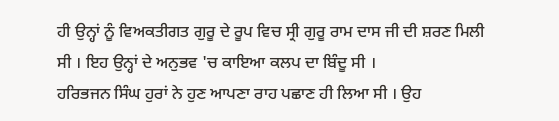ਹੀ ਉਨ੍ਹਾਂ ਨੂੰ ਵਿਅਕਤੀਗਤ ਗੁਰੂ ਦੇ ਰੂਪ ਵਿਚ ਸ੍ਰੀ ਗੁਰੂ ਰਾਮ ਦਾਸ ਜੀ ਦੀ ਸ਼ਰਣ ਮਿਲੀ ਸੀ । ਇਹ ਉਨ੍ਹਾਂ ਦੇ ਅਨੁਭਵ 'ਚ ਕਾਇਆ ਕਲਪ ਦਾ ਬਿੰਦੂ ਸੀ ।
ਹਰਿਭਜਨ ਸਿੰਘ ਹੁਰਾਂ ਨੇ ਹੁਣ ਆਪਣਾ ਰਾਹ ਪਛਾਣ ਹੀ ਲਿਆ ਸੀ । ਉਹ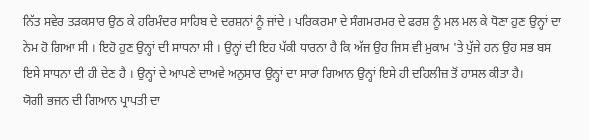ਨਿੱਤ ਸਵੇਰ ਤੜਕਸਾਰ ਉਠ ਕੇ ਹਰਿਮੰਦਰ ਸਾਹਿਬ ਦੇ ਦਰਸ਼ਨਾਂ ਨੂੰ ਜਾਂਦੇ । ਪਰਿਕਰਮਾ ਦੇ ਸੰਗਮਰਮਰ ਦੇ ਫਰਸ਼ ਨੂੰ ਮਲ ਮਲ ਕੇ ਧੋਣਾ ਹੁਣ ਉਨ੍ਹਾਂ ਦਾ ਨੇਮ ਹੋ ਗਿਆ ਸੀ । ਇਹੋ ਹੁਣ ਉਨ੍ਹਾਂ ਦੀ ਸਾਧਨਾ ਸੀ । ਉਨ੍ਹਾਂ ਦੀ ਇਹ ਪੱਕੀ ਧਾਰਨਾ ਹੈ ਕਿ ਅੱਜ ਉਹ ਜਿਸ ਵੀ ਮੁਕਾਮ 'ਤੇ ਪੁੱਜੇ ਹਨ ਉਹ ਸਭ ਬਸ ਇਸੇ ਸਾਧਨਾ ਦੀ ਹੀ ਦੇਣ ਹੈ । ਉਨ੍ਹਾਂ ਦੇ ਆਪਣੇ ਦਾਅਵੇ ਅਨੁਸਾਰ ਉਨ੍ਹਾਂ ਦਾ ਸਾਰਾ ਗਿਆਨ ਉਨ੍ਹਾਂ ਇਸੇ ਹੀ ਦਹਿਲੀਜ਼ ਤੋਂ ਹਾਸਲ ਕੀਤਾ ਹੈ।
ਯੋਗੀ ਭਜਨ ਦੀ ਗਿਆਨ ਪ੍ਰਾਪਤੀ ਦਾ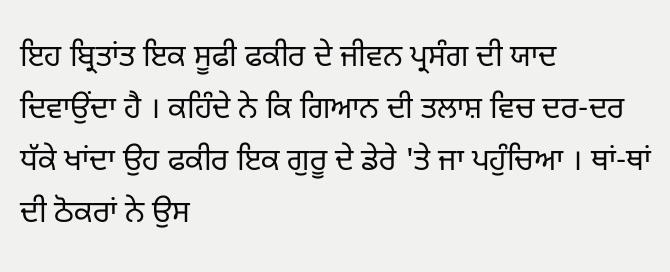ਇਹ ਬ੍ਰਿਤਾਂਤ ਇਕ ਸੂਫੀ ਫਕੀਰ ਦੇ ਜੀਵਨ ਪ੍ਰਸੰਗ ਦੀ ਯਾਦ ਦਿਵਾਉਂਦਾ ਹੈ । ਕਹਿੰਦੇ ਨੇ ਕਿ ਗਿਆਨ ਦੀ ਤਲਾਸ਼ ਵਿਚ ਦਰ-ਦਰ ਧੱਕੇ ਖਾਂਦਾ ਉਹ ਫਕੀਰ ਇਕ ਗੁਰੂ ਦੇ ਡੇਰੇ 'ਤੇ ਜਾ ਪਹੁੰਚਿਆ । ਥਾਂ-ਥਾਂ ਦੀ ਠੋਕਰਾਂ ਨੇ ਉਸ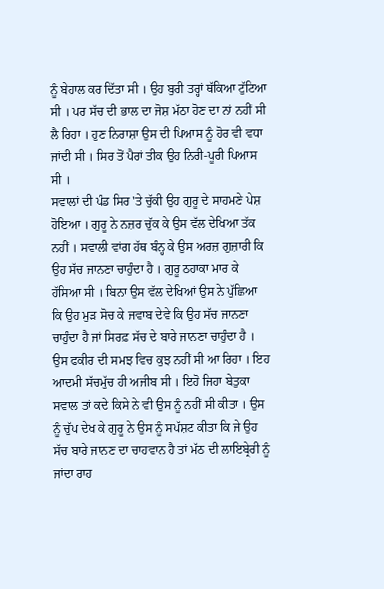ਨੂੰ ਬੇਹਾਲ ਕਰ ਦਿੱਤਾ ਸੀ । ਉਹ ਬੁਰੀ ਤਰ੍ਹਾਂ ਥੱਕਿਆ ਟੁੱਟਿਆ ਸੀ । ਪਰ ਸੱਚ ਦੀ ਭਾਲ ਦਾ ਜੋਸ਼ ਮੱਠਾ ਹੋਣ ਦਾ ਨਾਂ ਨਹੀਂ ਸੀ ਲੈ ਰਿਹਾ । ਹੁਣ ਨਿਰਾਸ਼ਾ ਉਸ ਦੀ ਪਿਆਸ ਨੂੰ ਹੋਰ ਵੀ ਵਧਾ ਜਾਂਦੀ ਸੀ । ਸਿਰ ਤੋਂ ਪੈਰਾਂ ਤੀਕ ਉਹ ਨਿਰੀ-ਪੂਰੀ ਪਿਆਸ ਸੀ ।
ਸਵਾਲਾਂ ਦੀ ਪੰਡ ਸਿਰ 'ਤੇ ਚੁੱਕੀ ਉਹ ਗੁਰੂ ਦੇ ਸਾਹਮਣੇ ਪੇਸ਼ ਹੋਇਆ । ਗੁਰੂ ਨੇ ਨਜ਼ਰ ਚੁੱਕ ਕੇ ਉਸ ਵੱਲ ਦੇਖਿਆ ਤੱਕ ਨਹੀਂ । ਸਵਾਲੀ ਵਾਂਗ ਹੱਥ ਬੰਨ੍ਹ ਕੇ ਉਸ ਅਰਜ਼ ਗੁਜ਼ਾਰੀ ਕਿ ਉਹ ਸੱਚ ਜਾਨਣਾ ਚਾਹੁੰਦਾ ਹੈ । ਗੁਰੂ ਠਹਾਕਾ ਮਾਰ ਕੇ ਹੱਸਿਆ ਸੀ । ਬਿਨਾ ਉਸ ਵੱਲ ਦੇਖਿਆਂ ਉਸ ਨੇ ਪੁੱਛਿਆ ਕਿ ਉਹ ਮੁੜ ਸੋਚ ਕੇ ਜਵਾਬ ਦੇਵੇ ਕਿ ਉਹ ਸੱਚ ਜਾਨਣਾ ਚਾਹੁੰਦਾ ਹੈ ਜਾਂ ਸਿਰਫ਼ ਸੱਚ ਦੇ ਬਾਰੇ ਜਾਨਣਾ ਚਾਹੁੰਦਾ ਹੈ ।
ਉਸ ਫਕੀਰ ਦੀ ਸਮਝ ਵਿਚ ਕੁਝ ਨਹੀਂ ਸੀ ਆ ਰਿਹਾ । ਇਹ ਆਦਮੀ ਸੱਚਮੁੱਚ ਹੀ ਅਜੀਬ ਸੀ । ਇਹੋ ਜਿਹਾ ਬੇਤੁਕਾ ਸਵਾਲ ਤਾਂ ਕਦੇ ਕਿਸੇ ਨੇ ਵੀ ਉਸ ਨੂੰ ਨਹੀਂ ਸੀ ਕੀਤਾ । ਉਸ ਨੂੰ ਚੁੱਪ ਦੇਖ ਕੇ ਗੁਰੂ ਨੇ ਉਸ ਨੂੰ ਸਪੱਸ਼ਟ ਕੀਤਾ ਕਿ ਜੇ ਉਹ ਸੱਚ ਬਾਰੇ ਜਾਨਣ ਦਾ ਚਾਹਵਾਨ ਹੈ ਤਾਂ ਮੱਠ ਦੀ ਲਾਇਬ੍ਰੇਰੀ ਨੂੰ ਜਾਂਦਾ ਰਾਹ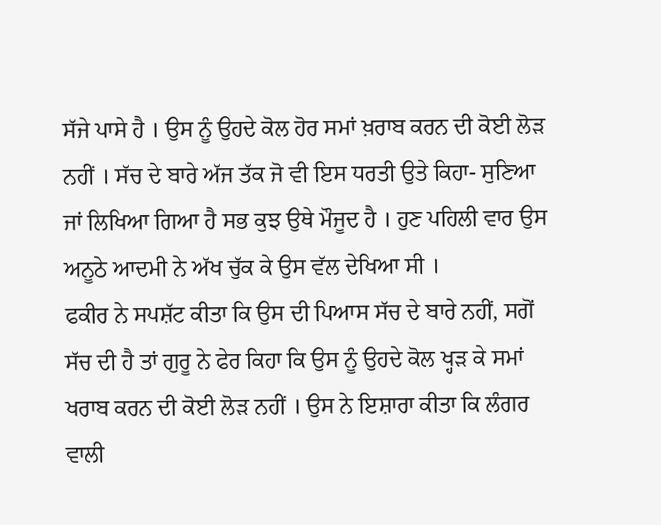ਸੱਜੇ ਪਾਸੇ ਹੈ । ਉਸ ਨੂੰ ਉਹਦੇ ਕੋਲ ਹੋਰ ਸਮਾਂ ਖ਼ਰਾਬ ਕਰਨ ਦੀ ਕੋਈ ਲੋੜ ਨਹੀਂ । ਸੱਚ ਦੇ ਬਾਰੇ ਅੱਜ ਤੱਕ ਜੋ ਵੀ ਇਸ ਧਰਤੀ ਉਤੇ ਕਿਹਾ- ਸੁਣਿਆ ਜਾਂ ਲਿਖਿਆ ਗਿਆ ਹੈ ਸਭ ਕੁਝ ਉਥੇ ਮੌਜੂਦ ਹੈ । ਹੁਣ ਪਹਿਲੀ ਵਾਰ ਉਸ ਅਨੂਠੇ ਆਦਮੀ ਨੇ ਅੱਖ ਚੁੱਕ ਕੇ ਉਸ ਵੱਲ ਦੇਖਿਆ ਸੀ ।
ਫਕੀਰ ਨੇ ਸਪਸ਼ੱਟ ਕੀਤਾ ਕਿ ਉਸ ਦੀ ਪਿਆਸ ਸੱਚ ਦੇ ਬਾਰੇ ਨਹੀਂ, ਸਗੋਂ ਸੱਚ ਦੀ ਹੈ ਤਾਂ ਗੁਰੂ ਨੇ ਫੇਰ ਕਿਹਾ ਕਿ ਉਸ ਨੂੰ ਉਹਦੇ ਕੋਲ ਖ੍ਹੜ ਕੇ ਸਮਾਂ ਖਰਾਬ ਕਰਨ ਦੀ ਕੋਈ ਲੋੜ ਨਹੀਂ । ਉਸ ਨੇ ਇਸ਼ਾਰਾ ਕੀਤਾ ਕਿ ਲੰਗਰ ਵਾਲੀ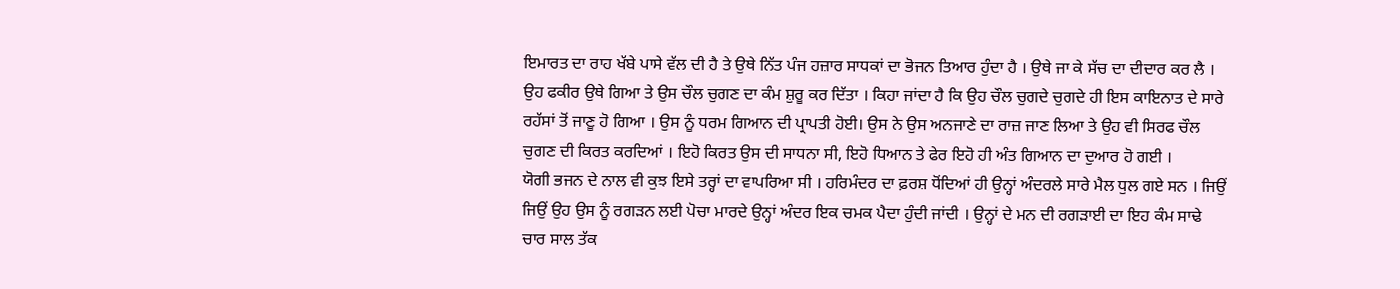ਇਮਾਰਤ ਦਾ ਰਾਹ ਖੱਬੇ ਪਾਸੇ ਵੱਲ ਦੀ ਹੈ ਤੇ ਉਥੇ ਨਿੱਤ ਪੰਜ ਹਜ਼ਾਰ ਸਾਧਕਾਂ ਦਾ ਭੋਜਨ ਤਿਆਰ ਹੁੰਦਾ ਹੈ । ਉਥੇ ਜਾ ਕੇ ਸੱਚ ਦਾ ਦੀਦਾਰ ਕਰ ਲੈ । ਉਹ ਫਕੀਰ ਉਥੇ ਗਿਆ ਤੇ ਉਸ ਚੌਲ ਚੁਗਣ ਦਾ ਕੰਮ ਸ਼ੁਰੂ ਕਰ ਦਿੱਤਾ । ਕਿਹਾ ਜਾਂਦਾ ਹੈ ਕਿ ਉਹ ਚੌਲ ਚੁਗਦੇ ਚੁਗਦੇ ਹੀ ਇਸ ਕਾਇਨਾਤ ਦੇ ਸਾਰੇ ਰਹੱਸਾਂ ਤੋਂ ਜਾਣੂ ਹੋ ਗਿਆ । ਉਸ ਨੂੰ ਧਰਮ ਗਿਆਨ ਦੀ ਪ੍ਰਾਪਤੀ ਹੋਈ। ਉਸ ਨੇ ਉਸ ਅਨਜਾਣੇ ਦਾ ਰਾਜ਼ ਜਾਣ ਲਿਆ ਤੇ ਉਹ ਵੀ ਸਿਰਫ ਚੌਲ ਚੁਗਣ ਦੀ ਕਿਰਤ ਕਰਦਿਆਂ । ਇਹੋ ਕਿਰਤ ਉਸ ਦੀ ਸਾਧਨਾ ਸੀ, ਇਹੋ ਧਿਆਨ ਤੇ ਫੇਰ ਇਹੋ ਹੀ ਅੰਤ ਗਿਆਨ ਦਾ ਦੁਆਰ ਹੋ ਗਈ ।
ਯੋਗੀ ਭਜਨ ਦੇ ਨਾਲ ਵੀ ਕੁਝ ਇਸੇ ਤਰ੍ਹਾਂ ਦਾ ਵਾਪਰਿਆ ਸੀ । ਹਰਿਮੰਦਰ ਦਾ ਫ਼ਰਸ਼ ਧੋਂਦਿਆਂ ਹੀ ਉਨ੍ਹਾਂ ਅੰਦਰਲੇ ਸਾਰੇ ਮੈਲ ਧੁਲ ਗਏ ਸਨ । ਜਿਉਂ ਜਿਉਂ ਉਹ ਉਸ ਨੂੰ ਰਗੜਨ ਲਈ ਪੋਚਾ ਮਾਰਦੇ ਉਨ੍ਹਾਂ ਅੰਦਰ ਇਕ ਚਮਕ ਪੈਦਾ ਹੁੰਦੀ ਜਾਂਦੀ । ਉਨ੍ਹਾਂ ਦੇ ਮਨ ਦੀ ਰਗੜਾਈ ਦਾ ਇਹ ਕੰਮ ਸਾਢੇ ਚਾਰ ਸਾਲ ਤੱਕ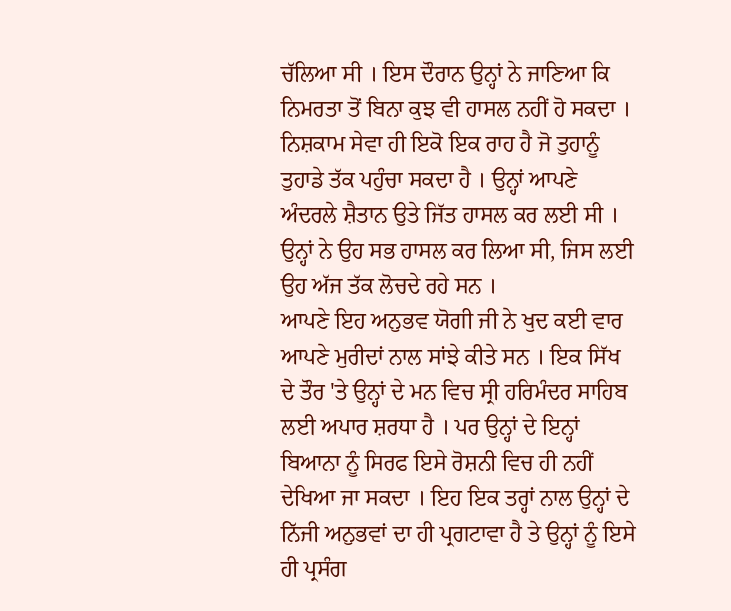ਚੱਲਿਆ ਸੀ । ਇਸ ਦੌਰਾਨ ਉਨ੍ਹਾਂ ਨੇ ਜਾਣਿਆ ਕਿ ਨਿਮਰਤਾ ਤੋਂ ਬਿਨਾ ਕੁਝ ਵੀ ਹਾਸਲ ਨਹੀਂ ਹੋ ਸਕਦਾ । ਨਿਸ਼ਕਾਮ ਸੇਵਾ ਹੀ ਇਕੋ ਇਕ ਰਾਹ ਹੈ ਜੋ ਤੁਹਾਨੂੰ ਤੁਹਾਡੇ ਤੱਕ ਪਹੁੰਚਾ ਸਕਦਾ ਹੈ । ਉਨ੍ਹਾਂ ਆਪਣੇ ਅੰਦਰਲੇ ਸ਼ੈਤਾਨ ਉਤੇ ਜਿੱਤ ਹਾਸਲ ਕਰ ਲਈ ਸੀ । ਉਨ੍ਹਾਂ ਨੇ ਉਹ ਸਭ ਹਾਸਲ ਕਰ ਲਿਆ ਸੀ, ਜਿਸ ਲਈ ਉਹ ਅੱਜ ਤੱਕ ਲੋਚਦੇ ਰਹੇ ਸਨ ।
ਆਪਣੇ ਇਹ ਅਨੁਭਵ ਯੋਗੀ ਜੀ ਨੇ ਖੁਦ ਕਈ ਵਾਰ ਆਪਣੇ ਮੁਰੀਦਾਂ ਨਾਲ ਸਾਂਝੇ ਕੀਤੇ ਸਨ । ਇਕ ਸਿੱਖ ਦੇ ਤੌਰ 'ਤੇ ਉਨ੍ਹਾਂ ਦੇ ਮਨ ਵਿਚ ਸ੍ਰੀ ਹਰਿਮੰਦਰ ਸਾਹਿਬ ਲਈ ਅਪਾਰ ਸ਼ਰਧਾ ਹੈ । ਪਰ ਉਨ੍ਹਾਂ ਦੇ ਇਨ੍ਹਾਂ ਬਿਆਨਾ ਨੂੰ ਸਿਰਫ ਇਸੇ ਰੋਸ਼ਨੀ ਵਿਚ ਹੀ ਨਹੀਂ ਦੇਖਿਆ ਜਾ ਸਕਦਾ । ਇਹ ਇਕ ਤਰ੍ਹਾਂ ਨਾਲ ਉਨ੍ਹਾਂ ਦੇ ਨਿੱਜੀ ਅਨੁਭਵਾਂ ਦਾ ਹੀ ਪ੍ਰਗਟਾਵਾ ਹੈ ਤੇ ਉਨ੍ਹਾਂ ਨੂੰ ਇਸੇ ਹੀ ਪ੍ਰਸੰਗ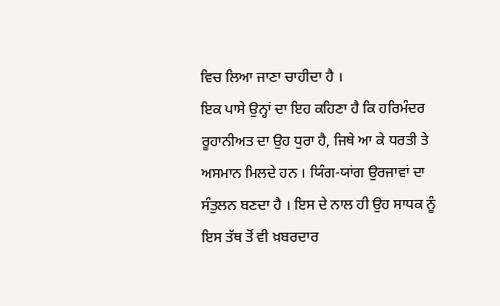ਵਿਚ ਲਿਆ ਜਾਣਾ ਚਾਹੀਦਾ ਹੈ ।
ਇਕ ਪਾਸੇ ਉਨ੍ਹਾਂ ਦਾ ਇਹ ਕਹਿਣਾ ਹੈ ਕਿ ਹਰਿਮੰਦਰ ਰੂਹਾਨੀਅਤ ਦਾ ਉਹ ਧੁਰਾ ਹੈ, ਜਿਥੇ ਆ ਕੇ ਧਰਤੀ ਤੇ ਅਸਮਾਨ ਮਿਲਦੇ ਹਨ । ਯਿੰਗ-ਯਾਂਗ ਉਰਜਾਵਾਂ ਦਾ ਸੰਤੁਲਨ ਬਣਦਾ ਹੈ । ਇਸ ਦੇ ਨਾਲ ਹੀ ਉਹ ਸਾਧਕ ਨੂੰ ਇਸ ਤੱਥ ਤੋਂ ਵੀ ਖ਼ਬਰਦਾਰ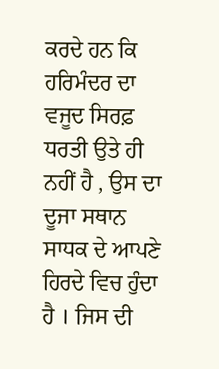ਕਰਦੇ ਹਨ ਕਿ ਹਰਿਮੰਦਰ ਦਾ ਵਜੂਦ ਸਿਰਫ਼ ਧਰਤੀ ਉਤੇ ਹੀ ਨਹੀਂ ਹੈ , ਉਸ ਦਾ ਦੂਜਾ ਸਥਾਨ ਸਾਧਕ ਦੇ ਆਪਣੇ ਹਿਰਦੇ ਵਿਚ ਹੁੰਦਾ ਹੈ । ਜਿਸ ਦੀ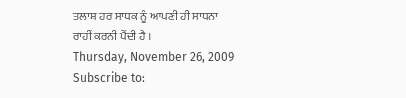ਤਲਾਸ਼ ਹਰ ਸਾਧਕ ਨੂੰ ਆਪਣੀ ਹੀ ਸਾਧਨਾ ਰਾਹੀਂ ਕਰਨੀ ਪੈਂਦੀ ਹੈ ।
Thursday, November 26, 2009
Subscribe to: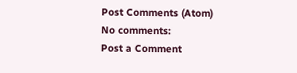Post Comments (Atom)
No comments:
Post a Comment